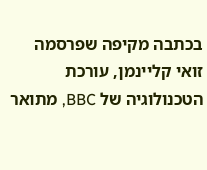בכתבה מקיפה שפרסמה זואי קליינמן, עורכת הטכנולוגיה של BBC, מתואר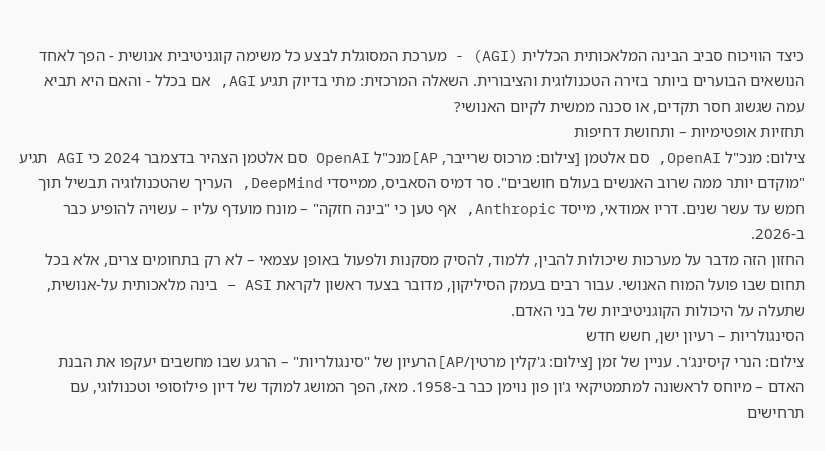כיצד הוויכוח סביב הבינה המלאכותית הכללית (AGI) - מערכת המסוגלת לבצע כל משימה קוגניטיבית אנושית - הפך לאחד הנושאים הבוערים ביותר בזירה הטכנולוגית והציבורית. השאלה המרכזית: מתי בדיוק תגיע AGI, אם בכלל - והאם היא תביא עמה שגשוג חסר תקדים, או סכנה ממשית לקיום האנושי?
תחזיות אופטימיות – ותחושת דחיפות
צילום: מנכ"ל OpenAI, סם אלטמן [צילום: מרכוס שרייבר, AP]מנכ"ל OpenAI סם אלטמן הצהיר בדצמבר 2024 כי AGI תגיע "מוקדם יותר ממה שרוב האנשים בעולם חושבים". סר דמיס הסאביס, ממייסדי DeepMind, העריך שהטכנולוגיה תבשיל תוך חמש עד עשר שנים. דריו אמודאי, מייסד Anthropic, אף טען כי "בינה חזקה" – מונח מועדף עליו – עשויה להופיע כבר ב-2026.
החזון הזה מדבר על מערכות שיכולות להבין, ללמוד, להסיק מסקנות ולפעול באופן עצמאי – לא רק בתחומים צרים, אלא בכל תחום שבו פועל המוח האנושי. עבור רבים בעמק הסיליקון, מדובר בצעד ראשון לקראת ASI – בינה מלאכותית על-אנושית, שתעלה על היכולות הקוגניטיביות של בני האדם.
הסינגולריות – רעיון ישן, חשש חדש
צילום: הנרי קיסינג'ר. עניין של זמן [צילום: ג'קלין מרטין/AP]הרעיון של "סינגולריות" – הרגע שבו מחשבים יעקפו את הבנת האדם – מיוחס לראשונה למתמטיקאי ג'ון פון נוימן כבר ב-1958. מאז, הפך המושג למוקד של דיון פילוסופי וטכנולוגי, עם תרחישים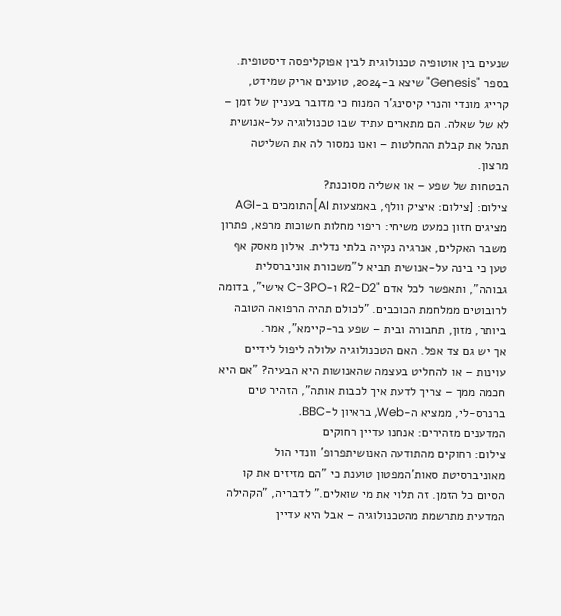שנעים בין אוטופיה טכנולוגית לבין אפוקליפסה דיסטופית.
בספר "Genesis" שיצא ב-2024, טוענים אריק שמידט, קרייג מונדי והנרי קיסינג'ר המנוח כי מדובר בעניין של זמן – לא של שאלה. הם מתארים עתיד שבו טכנולוגיה על-אנושית תנהל את קבלת ההחלטות – ואנו נמסור לה את השליטה מרצון.
הבטחות של שפע – או אשליה מסוכנת?
צילום: [צילום: איציק וולף, באמצעות AI]התומכים ב-AGI מציגים חזון כמעט משיחי: ריפוי מחלות חשוכות מרפא, פתרון משבר האקלים, אנרגיה נקייה בלתי נדלית. אילון מאסק אף טען כי בינה על-אנושית תביא ל"משכורת אוניברסלית גבוהה", ותאפשר לכל אדם "R2-D2 ו-C-3PO אישי", בדומה לרובוטים ממלחמת הכוכבים. "לכולם תהיה הרפואה הטובה ביותר, מזון, תחבורה ובית – שפע בר-קיימא", אמר.
אך יש גם צד אפל. האם הטכנולוגיה עלולה ליפול לידיים עוינות – או להחליט בעצמה שהאנושות היא הבעיה? "אם היא חכמה ממך – צריך לדעת איך לכבות אותה", הזהיר טים ברנרס-לי, ממציא ה-Web, בראיון ל-BBC.
המדענים מזהירים: אנחנו עדיין רחוקים
צילום: רחוקים מהתודעה האנושיתפרופ' וונדי הול מאוניברסיטת סאות'המפטון טוענת כי "הם מזיזים את קו הסיום כל הזמן. זה תלוי את מי שואלים." לדבריה, "הקהילה המדעית מתרשמת מהטכנולוגיה – אבל היא עדיין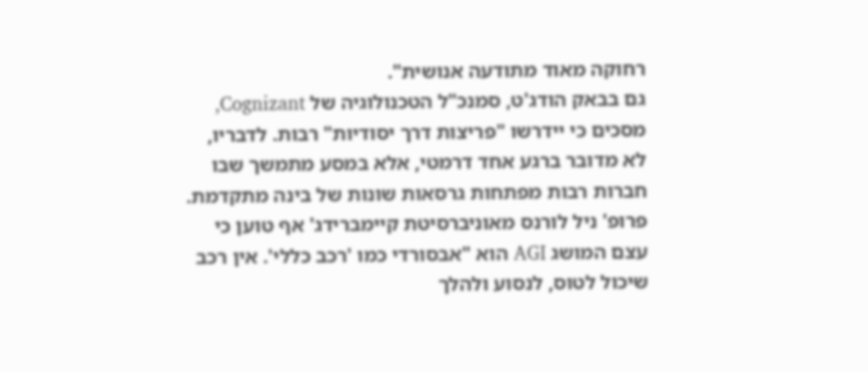רחוקה מאוד מתודעה אנושית".
גם בבאק הודג'ט, סמנכ"ל הטכנולוגיה של Cognizant, מסכים כי יידרשו "פריצות דרך יסודיות" רבות. לדבריו, לא מדובר ברגע אחד דרמטי, אלא במסע מתמשך שבו חברות רבות מפתחות גרסאות שונות של בינה מתקדמת.
פרופ' ניל לורנס מאוניברסיטת קיימברידג' אף טוען כי עצם המושג AGI הוא "אבסורדי כמו 'רכב כללי'. אין רכב שיכול לטוס, לנסוע ולהלך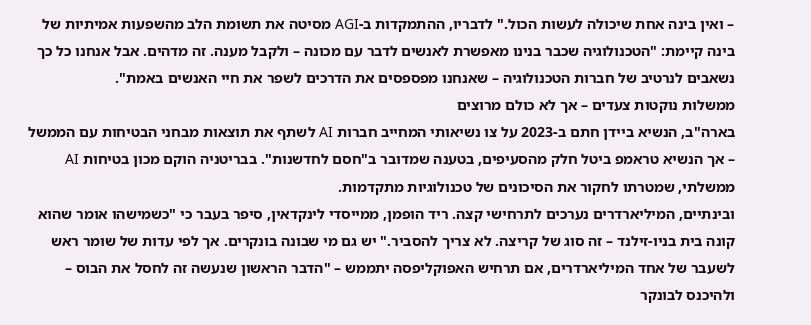– ואין בינה אחת שיכולה לעשות הכול." לדבריו, ההתמקדות ב-AGI מסיטה את תשומת הלב מהשפעות אמיתיות של בינה קיימת: "הטכנולוגיה שכבר בנינו מאפשרת לאנשים לדבר עם מכונה – ולקבל מענה. זה מדהים. אבל אנחנו כל כך נשאבים לנרטיב של חברות הטכנולוגיה – שאנחנו מפספסים את הדרכים לשפר את חיי האנשים באמת".
ממשלות נוקטות צעדים – אך לא כולם מרוצים
בארה"ב, הנשיא ביידן חתם ב-2023 על צו נשיאותי המחייב חברות AI לשתף את תוצאות מבחני הבטיחות עם הממשל – אך הנשיא טראמפ ביטל חלק מהסעיפים, בטענה שמדובר ב"חסם לחדשנות". בבריטניה הוקם מכון בטיחות AI ממשלתי, שמטרתו לחקור את הסיכונים של טכנולוגיות מתקדמות.
ובינתיים, המיליארדרים נערכים לתרחישי קצה. ריד הופמן, ממייסדי לינקדאין, סיפר בעבר כי "כשמישהו אומר שהוא קונה בית בניו-זילנד – זה סוג של קריצה. לא צריך להסביר." יש גם מי שבונה בונקרים. אך לפי עדות של שומר ראש לשעבר של אחד המיליארדרים, אם תרחיש האפוקליפסה יתממש – "הדבר הראשון שנעשה זה לחסל את הבוס – ולהיכנס לבונקר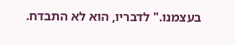בעצמנו." לדבריו, הוא לא התבדח.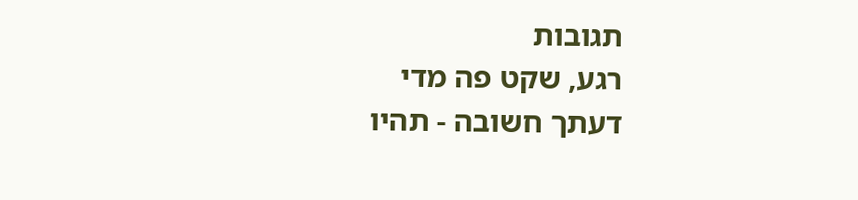תגובות
רגע, שקט פה מדי
דעתך חשובה - תהיו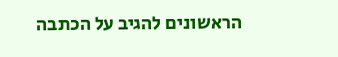הראשונים להגיב על הכתבה